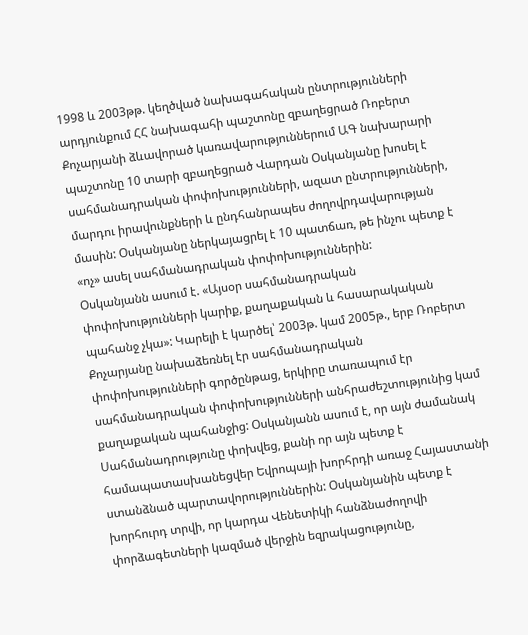1998 և 2003թթ. կեղծված նախագահական ընտրությունների արդյունքում ՀՀ նախագահի պաշտոնը զբաղեցրած Ռոբերտ Քոչարյանի ձևավորած կառավարություններում ԱԳ նախարարի պաշտոնը 10 տարի զբաղեցրած Վարդան Օսկանյանը խոսել է սահմանադրական փոփոխությունների, ազատ ընտրությունների, մարդու իրավունքների և ընդհանրապես ժողովրդավարության մասին: Օսկանյանը ներկայացրել է 10 պատճառ, թե ինչու պետք է «ոչ» ասել սահմանադրական փոփոխություններին:
Օսկանյանն ասում է. «Այսօր սահմանադրական փոփոխությունների կարիք, քաղաքական և հասարակական պահանջ չկա»: Կարելի է կարծել՝ 2003թ. կամ 2005թ., երբ Ռոբերտ Քոչարյանը նախաձեռնել էր սահմանադրական փոփոխությունների գործընթաց, երկիրը տառապում էր սահմանադրական փոփոխությունների անհրաժեշտությունից կամ քաղաքական պահանջից: Օսկանյանն ասում է, որ այն ժամանակ Սահմանադրությունը փոխվեց, քանի որ այն պետք է համապատասխանեցվեր Եվրոպայի խորհրդի առաջ Հայաստանի ստանձնած պարտավորություններին: Օսկանյանին պետք է խորհուրդ տրվի, որ կարդա Վենետիկի հանձնաժողովի փորձագետների կազմած վերջին եզրակացությունը,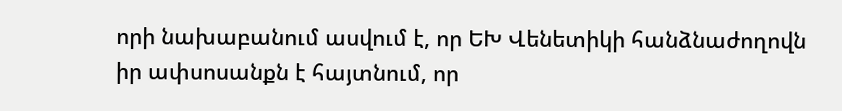որի նախաբանում ասվում է, որ ԵԽ Վենետիկի հանձնաժողովն իր ափսոսանքն է հայտնում, որ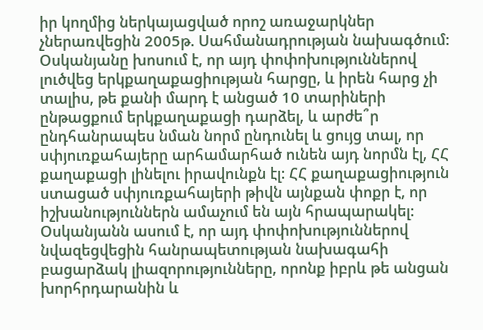իր կողմից ներկայացված որոշ առաջարկներ չներառվեցին 2005թ. Սահմանադրության նախագծում:
Օսկանյանը խոսում է, որ այդ փոփոխություններով լուծվեց երկքաղաքացիության հարցը, և իրեն հարց չի տալիս, թե քանի մարդ է անցած 10 տարիների ընթացքում երկքաղաքացի դարձել, և արժե՞ր ընդհանրապես նման նորմ ընդունել և ցույց տալ, որ սփյուռքահայերը արհամարհած ունեն այդ նորմն էլ, ՀՀ քաղաքացի լինելու իրավունքն էլ: ՀՀ քաղաքացիություն ստացած սփյուռքահայերի թիվն այնքան փոքր է, որ իշխանություններն ամաչում են այն հրապարակել:
Օսկանյանն ասում է, որ այդ փոփոխություններով նվազեցվեցին հանրապետության նախագահի բացարձակ լիազորությունները, որոնք իբրև թե անցան խորհրդարանին և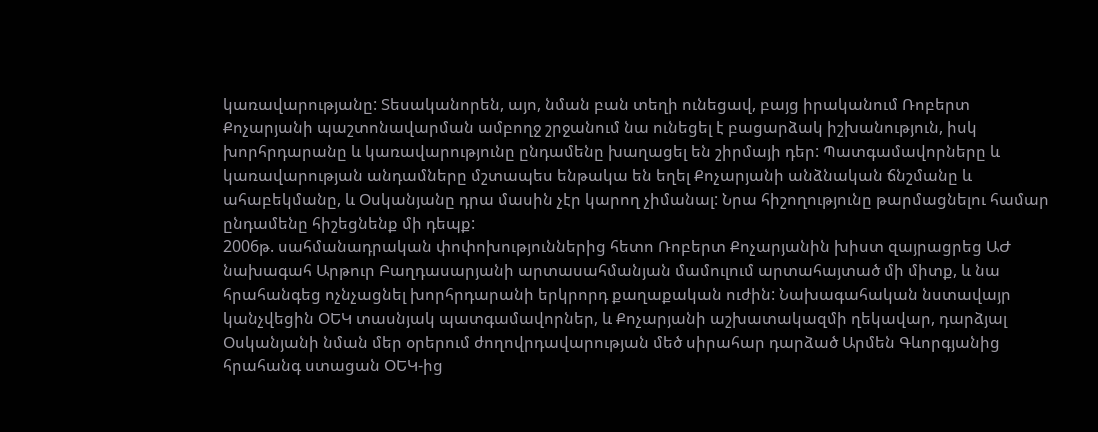կառավարությանը: Տեսականորեն, այո, նման բան տեղի ունեցավ, բայց իրականում Ռոբերտ Քոչարյանի պաշտոնավարման ամբողջ շրջանում նա ունեցել է բացարձակ իշխանություն, իսկ խորհրդարանը և կառավարությունը ընդամենը խաղացել են շիրմայի դեր: Պատգամավորները և կառավարության անդամները մշտապես ենթակա են եղել Քոչարյանի անձնական ճնշմանը և ահաբեկմանը, և Օսկանյանը դրա մասին չէր կարող չիմանալ: Նրա հիշողությունը թարմացնելու համար ընդամենը հիշեցնենք մի դեպք:
2006թ. սահմանադրական փոփոխություններից հետո Ռոբերտ Քոչարյանին խիստ զայրացրեց ԱԺ նախագահ Արթուր Բաղդասարյանի արտասահմանյան մամուլում արտահայտած մի միտք, և նա հրահանգեց ոչնչացնել խորհրդարանի երկրորդ քաղաքական ուժին: Նախագահական նստավայր կանչվեցին ՕԵԿ տասնյակ պատգամավորներ, և Քոչարյանի աշխատակազմի ղեկավար, դարձյալ Օսկանյանի նման մեր օրերում ժողովրդավարության մեծ սիրահար դարձած Արմեն Գևորգյանից հրահանգ ստացան ՕԵԿ-ից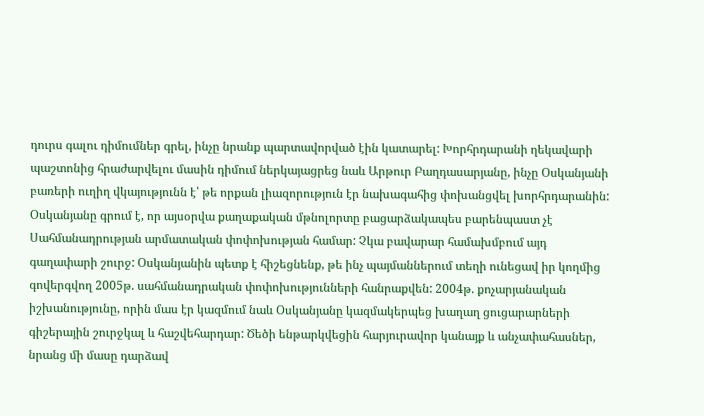դուրս գալու դիմումներ գրել, ինչը նրանք պարտավորված էին կատարել: Խորհրդարանի ղեկավարի պաշտոնից հրաժարվելու մասին դիմում ներկայացրեց նաև Արթուր Բաղդասարյանը, ինչը Օսկանյանի բառերի ուղիղ վկայությունն է՝ թե որքան լիազորություն էր նախագահից փոխանցվել խորհրդարանին:
Օսկանյանը գրում է, որ այսօրվա քաղաքական մթնոլորտը բացարձակապես բարենպաստ չէ Սահմանադրության արմատական փոփոխության համար: Չկա բավարար համախմբում այդ գաղափարի շուրջ: Օսկանյանին պետք է հիշեցնենք, թե ինչ պայմաններում տեղի ունեցավ իր կողմից գովերգվող 2005թ. սահմանադրական փոփոխությունների հանրաքվեն: 2004թ. քոչարյանական իշխանությունը, որին մաս էր կազմում նաև Օսկանյանը կազմակերպեց խաղաղ ցուցարարների գիշերային շուրջկալ և հաշվեհարդար: Ծեծի ենթարկվեցին հարյուրավոր կանայք և անչափահասներ, նրանց մի մասը դարձավ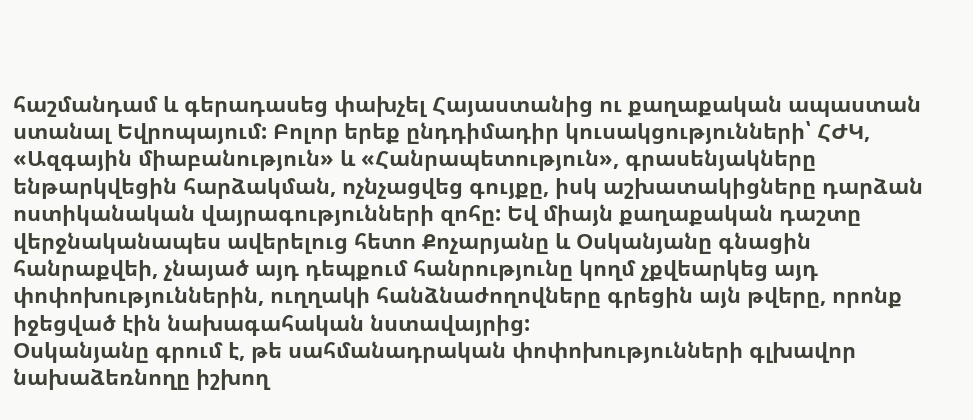հաշմանդամ և գերադասեց փախչել Հայաստանից ու քաղաքական ապաստան ստանալ Եվրոպայում: Բոլոր երեք ընդդիմադիր կուսակցությունների՝ ՀԺԿ, «Ազգային միաբանություն» և «Հանրապետություն», գրասենյակները ենթարկվեցին հարձակման, ոչնչացվեց գույքը, իսկ աշխատակիցները դարձան ոստիկանական վայրագությունների զոհը: Եվ միայն քաղաքական դաշտը վերջնականապես ավերելուց հետո Քոչարյանը և Օսկանյանը գնացին հանրաքվեի, չնայած այդ դեպքում հանրությունը կողմ չքվեարկեց այդ փոփոխություններին, ուղղակի հանձնաժողովները գրեցին այն թվերը, որոնք իջեցված էին նախագահական նստավայրից:
Օսկանյանը գրում է, թե սահմանադրական փոփոխությունների գլխավոր նախաձեռնողը իշխող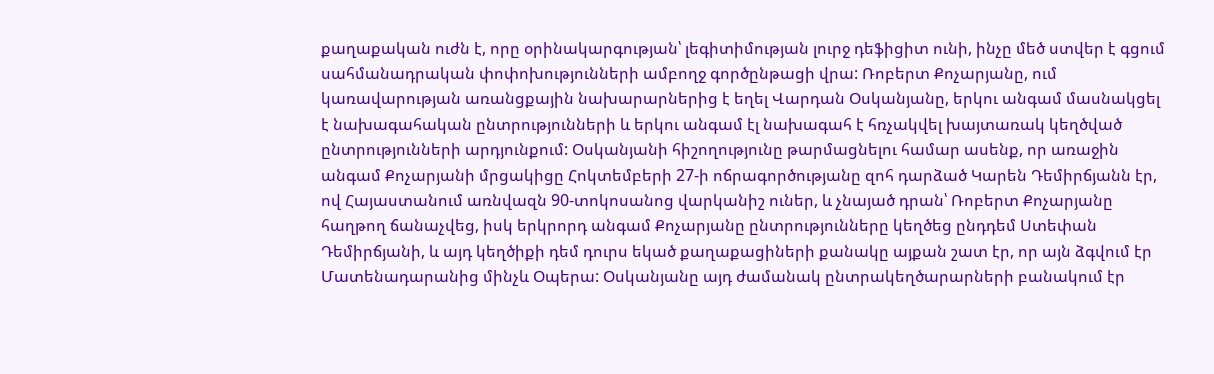քաղաքական ուժն է, որը օրինակարգության՝ լեգիտիմության լուրջ դեֆիցիտ ունի, ինչը մեծ ստվեր է գցում սահմանադրական փոփոխությունների ամբողջ գործընթացի վրա: Ռոբերտ Քոչարյանը, ում կառավարության առանցքային նախարարներից է եղել Վարդան Օսկանյանը, երկու անգամ մասնակցել է նախագահական ընտրությունների և երկու անգամ էլ նախագահ է հռչակվել խայտառակ կեղծված ընտրությունների արդյունքում: Օսկանյանի հիշողությունը թարմացնելու համար ասենք, որ առաջին անգամ Քոչարյանի մրցակիցը Հոկտեմբերի 27-ի ոճրագործությանը զոհ դարձած Կարեն Դեմիրճյանն էր, ով Հայաստանում առնվազն 90-տոկոսանոց վարկանիշ ուներ, և չնայած դրան՝ Ռոբերտ Քոչարյանը հաղթող ճանաչվեց, իսկ երկրորդ անգամ Քոչարյանը ընտրությունները կեղծեց ընդդեմ Ստեփան Դեմիրճյանի, և այդ կեղծիքի դեմ դուրս եկած քաղաքացիների քանակը այքան շատ էր, որ այն ձգվում էր Մատենադարանից մինչև Օպերա: Օսկանյանը այդ ժամանակ ընտրակեղծարարների բանակում էր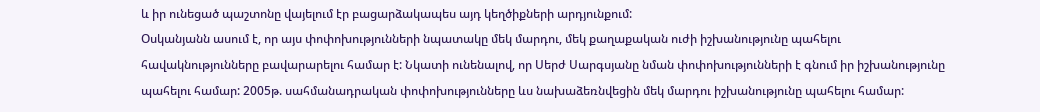և իր ունեցած պաշտոնը վայելում էր բացարձակապես այդ կեղծիքների արդյունքում:
Օսկանյանն ասում է, որ այս փոփոխությունների նպատակը մեկ մարդու, մեկ քաղաքական ուժի իշխանությունը պահելու հավակնությունները բավարարելու համար է: Նկատի ունենալով, որ Սերժ Սարգսյանը նման փոփոխությունների է գնում իր իշխանությունը պահելու համար: 2005թ. սահմանադրական փոփոխությունները ևս նախաձեռնվեցին մեկ մարդու իշխանությունը պահելու համար: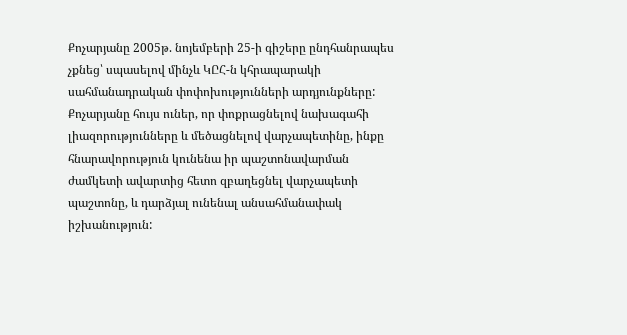Քոչարյանը 2005թ. նոյեմբերի 25-ի գիշերը ընդհանրապես չքնեց՝ սպասելով մինչև ԿԸՀ-ն կհրապարակի սահմանադրական փոփոխությունների արդյունքները: Քոչարյանը հույս ուներ, որ փոքրացնելով նախագահի լիազորությունները և մեծացնելով վարչապետինը, ինքը հնարավորություն կունենա իր պաշտոնավարման ժամկետի ավարտից հետո զբաղեցնել վարչապետի պաշտոնը, և դարձյալ ունենալ անսահմանափակ իշխանություն: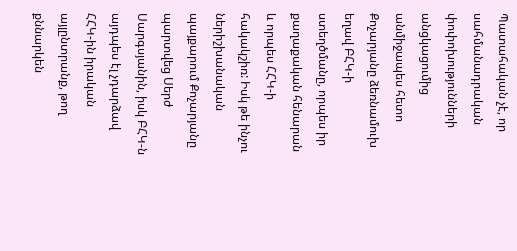Պատահական չէ, որ սահմանադրական փոփոխությունների անցկացումից անմիջապես հետո Քոչարյանը ձեռնամուխ եղավ ԲՀԿ-ի ստեղծմանը, որպես իր քաղաքական հենարան և որպես ՀՀԿ-ի հակակշիռ: Իսկ թե ինչու ներիշխանական պայքարում Քոչարյանը պարտվեց Սերժ Սարգսյանին, իսկ ԲՀԿ-ն այդպես էլ չդարձավ ՀՀԿ-ին իրական այլընտրանք, թող քննարկեն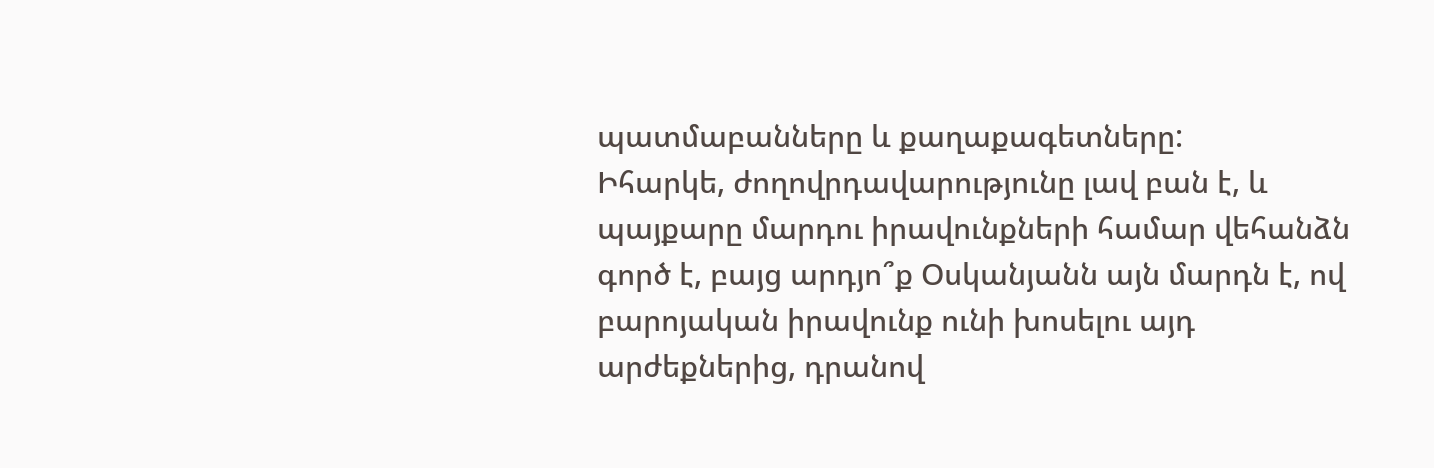պատմաբանները և քաղաքագետները:
Իհարկե, ժողովրդավարությունը լավ բան է, և պայքարը մարդու իրավունքների համար վեհանձն գործ է, բայց արդյո՞ք Օսկանյանն այն մարդն է, ով բարոյական իրավունք ունի խոսելու այդ արժեքներից, դրանով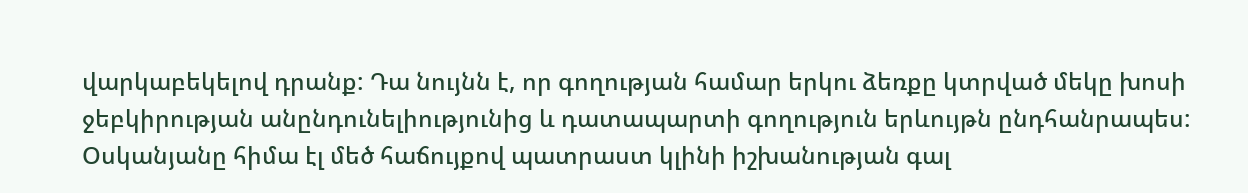վարկաբեկելով դրանք: Դա նույնն է, որ գողության համար երկու ձեռքը կտրված մեկը խոսի ջեբկիրության անընդունելիությունից և դատապարտի գողություն երևույթն ընդհանրապես: Օսկանյանը հիմա էլ մեծ հաճույքով պատրաստ կլինի իշխանության գալ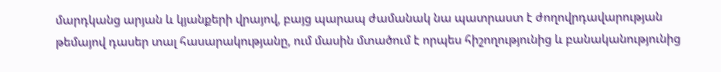մարդկանց արյան և կյանքերի վրայով, բայց պարապ ժամանակ նա պատրաստ է ժողովրդավարության թեմայով դասեր տալ հասարակությանը, ում մասին մտածում է որպես հիշողությունից և բանականությունից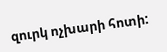զուրկ ոչխարի հոտի: